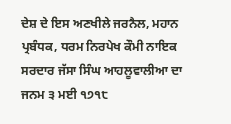ਦੇਸ਼ ਦੇ ਇਸ ਅਣਖੀਲੇ ਜਰਨੈਲ, ਮਹਾਨ ਪ੍ਰਬੰਧਕ, ਧਰਮ ਨਿਰਪੇਖ ਕੌਮੀ ਨਾਇਕ ਸਰਦਾਰ ਜੱਸਾ ਸਿੰਘ ਆਹਲੂਵਾਲੀਆ ਦਾ ਜਨਮ ੩ ਮਈ ੧੭੧੮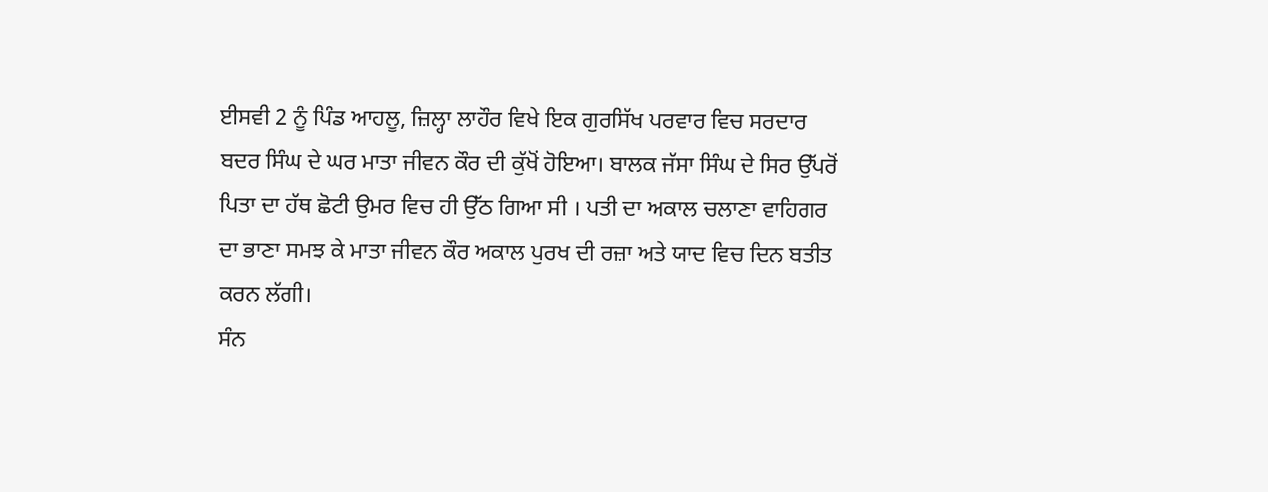ਈਸਵੀ 2 ਨੂੰ ਪਿੰਡ ਆਹਲੂ, ਜ਼ਿਲ੍ਹਾ ਲਾਹੌਰ ਵਿਖੇ ਇਕ ਗੁਰਸਿੱਖ ਪਰਵਾਰ ਵਿਚ ਸਰਦਾਰ ਬਦਰ ਸਿੰਘ ਦੇ ਘਰ ਮਾਤਾ ਜੀਵਨ ਕੌਰ ਦੀ ਕੁੱਖੋਂ ਹੋਇਆ। ਬਾਲਕ ਜੱਸਾ ਸਿੰਘ ਦੇ ਸਿਰ ਉੱਪਰੋਂ ਪਿਤਾ ਦਾ ਹੱਥ ਛੋਟੀ ਉਮਰ ਵਿਚ ਹੀ ਉੱਠ ਗਿਆ ਸੀ । ਪਤੀ ਦਾ ਅਕਾਲ ਚਲਾਣਾ ਵਾਹਿਗਰ ਦਾ ਭਾਣਾ ਸਮਝ ਕੇ ਮਾਤਾ ਜੀਵਨ ਕੌਰ ਅਕਾਲ ਪੁਰਖ ਦੀ ਰਜ਼ਾ ਅਤੇ ਯਾਦ ਵਿਚ ਦਿਨ ਬਤੀਤ ਕਰਨ ਲੱਗੀ।
ਸੰਨ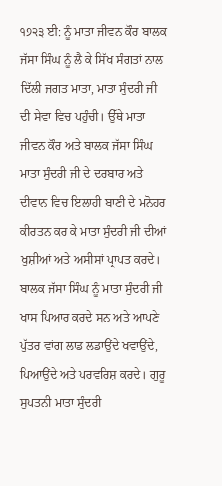੧੭੨੩ ਈ: ਨੂੰ ਮਾਤਾ ਜੀਵਨ ਕੌਰ ਬਾਲਕ ਜੱਸਾ ਸਿੰਘ ਨੂੰ ਲੈ ਕੇ ਸਿੱਖ ਸੰਗਤਾਂ ਨਾਲ ਦਿੱਲੀ ਜਗਤ ਮਾਤਾ, ਮਾਤਾ ਸੁੰਦਰੀ ਜੀ ਦੀ ਸੇਵਾ ਵਿਚ ਪਹੁੰਚੀ। ਉੱਥੇ ਮਾਤਾ ਜੀਵਨ ਕੌਰ ਅਤੇ ਬਾਲਕ ਜੱਸਾ ਸਿੰਘ ਮਾਤਾ ਸੁੰਦਰੀ ਜੀ ਦੇ ਦਰਬਾਰ ਅਤੇ ਦੀਵਾਨ ਵਿਚ ਇਲਾਹੀ ਬਾਣੀ ਦੇ ਮਨੋਹਰ ਕੀਰਤਨ ਕਰ ਕੇ ਮਾਤਾ ਸੁੰਦਰੀ ਜੀ ਦੀਆਂ ਖੁਸ਼ੀਆਂ ਅਤੇ ਅਸੀਸਾਂ ਪ੍ਰਾਪਤ ਕਰਦੇ। ਬਾਲਕ ਜੱਸਾ ਸਿੰਘ ਨੂੰ ਮਾਤਾ ਸੁੰਦਰੀ ਜੀ ਖਾਸ ਪਿਆਰ ਕਰਦੇ ਸਨ ਅਤੇ ਆਪਣੇ ਪੁੱਤਰ ਵਾਂਗ ਲਾਡ ਲਡਾਉਂਦੇ ਖਵਾਉਂਦੇ, ਪਿਆਉਂਦੇ ਅਤੇ ਪਰਵਰਿਸ਼ ਕਰਦੇ। ਗੁਰੂ ਸੁਪਤਨੀ ਮਾਤਾ ਸੁੰਦਰੀ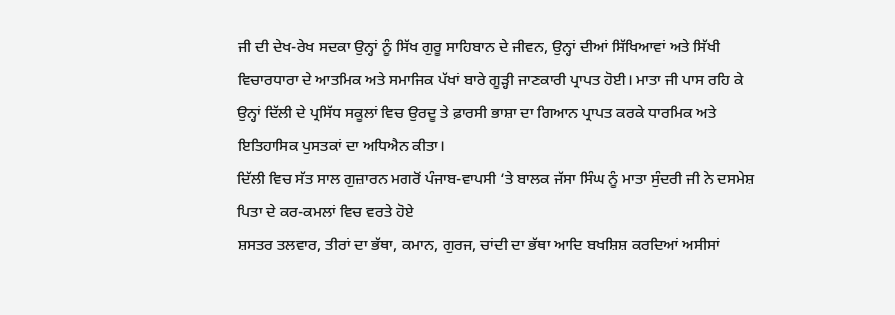ਜੀ ਦੀ ਦੇਖ-ਰੇਖ ਸਦਕਾ ਉਨ੍ਹਾਂ ਨੂੰ ਸਿੱਖ ਗੁਰੂ ਸਾਹਿਬਾਨ ਦੇ ਜੀਵਨ, ਉਨ੍ਹਾਂ ਦੀਆਂ ਸਿੱਖਿਆਵਾਂ ਅਤੇ ਸਿੱਖੀ ਵਿਚਾਰਧਾਰਾ ਦੇ ਆਤਮਿਕ ਅਤੇ ਸਮਾਜਿਕ ਪੱਖਾਂ ਬਾਰੇ ਗੂੜ੍ਹੀ ਜਾਣਕਾਰੀ ਪ੍ਰਾਪਤ ਹੋਈ। ਮਾਤਾ ਜੀ ਪਾਸ ਰਹਿ ਕੇ ਉਨ੍ਹਾਂ ਦਿੱਲੀ ਦੇ ਪ੍ਰਸਿੱਧ ਸਕੂਲਾਂ ਵਿਚ ਉਰਦੂ ਤੇ ਫ਼ਾਰਸੀ ਭਾਸ਼ਾ ਦਾ ਗਿਆਨ ਪ੍ਰਾਪਤ ਕਰਕੇ ਧਾਰਮਿਕ ਅਤੇ ਇਤਿਹਾਸਿਕ ਪੁਸਤਕਾਂ ਦਾ ਅਧਿਐਨ ਕੀਤਾ।
ਦਿੱਲੀ ਵਿਚ ਸੱਤ ਸਾਲ ਗੁਜ਼ਾਰਨ ਮਗਰੋਂ ਪੰਜਾਬ-ਵਾਪਸੀ ‘ਤੇ ਬਾਲਕ ਜੱਸਾ ਸਿੰਘ ਨੂੰ ਮਾਤਾ ਸੁੰਦਰੀ ਜੀ ਨੇ ਦਸਮੇਸ਼ ਪਿਤਾ ਦੇ ਕਰ-ਕਮਲਾਂ ਵਿਚ ਵਰਤੇ ਹੋਏ
ਸ਼ਸਤਰ ਤਲਵਾਰ, ਤੀਰਾਂ ਦਾ ਭੱਥਾ, ਕਮਾਨ, ਗੁਰਜ, ਚਾਂਦੀ ਦਾ ਭੱਥਾ ਆਦਿ ਬਖਸ਼ਿਸ਼ ਕਰਦਿਆਂ ਅਸੀਸਾਂ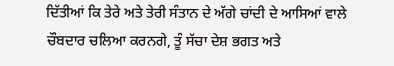ਦਿੱਤੀਆਂ ਕਿ ਤੇਰੇ ਅਤੇ ਤੇਰੀ ਸੰਤਾਨ ਦੇ ਅੱਗੇ ਚਾਂਦੀ ਦੇ ਆਸਿਆਂ ਵਾਲੇ ਚੌਬਦਾਰ ਚਲਿਆ ਕਰਨਗੇ, ਤੂੰ ਸੱਚਾ ਦੇਸ਼ ਭਗਤ ਅਤੇ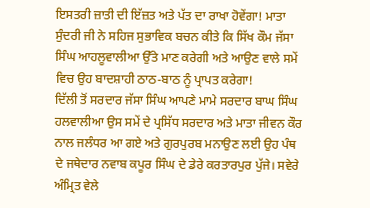ਇਸਤਰੀ ਜ਼ਾਤੀ ਦੀ ਇੱਜ਼ਤ ਅਤੇ ਪੱਤ ਦਾ ਰਾਖਾ ਹੋਵੇਂਗਾ! ਮਾਤਾ ਸੁੰਦਰੀ ਜੀ ਨੇ ਸਹਿਜ ਸੁਭਾਵਿਕ ਬਚਨ ਕੀਤੇ ਕਿ ਸਿੱਖ ਕੌਮ ਜੱਸਾ ਸਿੰਘ ਆਹਲੂਵਾਲੀਆ ਉੱਤੇ ਮਾਣ ਕਰੇਗੀ ਅਤੇ ਆਉਣ ਵਾਲੇ ਸਮੇਂ ਵਿਚ ਉਹ ਬਾਦਸ਼ਾਹੀ ਠਾਠ-ਬਾਠ ਨੂੰ ਪ੍ਰਾਪਤ ਕਰੇਗਾ!
ਦਿੱਲੀ ਤੋਂ ਸਰਦਾਰ ਜੱਸਾ ਸਿੰਘ ਆਪਣੇ ਮਾਮੇ ਸਰਦਾਰ ਬਾਘ ਸਿੰਘ ਹਲਵਾਲੀਆ ਉਸ ਸਮੇਂ ਦੇ ਪ੍ਰਸਿੱਧ ਸਰਦਾਰ ਅਤੇ ਮਾਤਾ ਜੀਵਨ ਕੌਰ ਨਾਲ ਜਲੰਧਰ ਆ ਗਏ ਅਤੇ ਗੁਰਪੁਰਬ ਮਨਾਉਣ ਲਈ ਉਹ ਪੰਥ ਦੇ ਜਥੇਦਾਰ ਨਵਾਬ ਕਪੂਰ ਸਿੰਘ ਦੇ ਡੇਰੇ ਕਰਤਾਰਪੁਰ ਪੁੱਜੇ। ਸਵੇਰੇ ਅੰਮ੍ਰਿਤ ਵੇਲੇ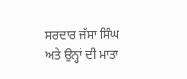ਸਰਦਾਰ ਜੱਸਾ ਸਿੰਘ ਅਤੇ ਉਨ੍ਹਾਂ ਦੀ ਮਾਤਾ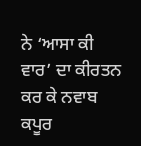ਨੇ ‘ਆਸਾ ਕੀ ਵਾਰ’ ਦਾ ਕੀਰਤਨ ਕਰ ਕੇ ਨਵਾਬ ਕਪੂਰ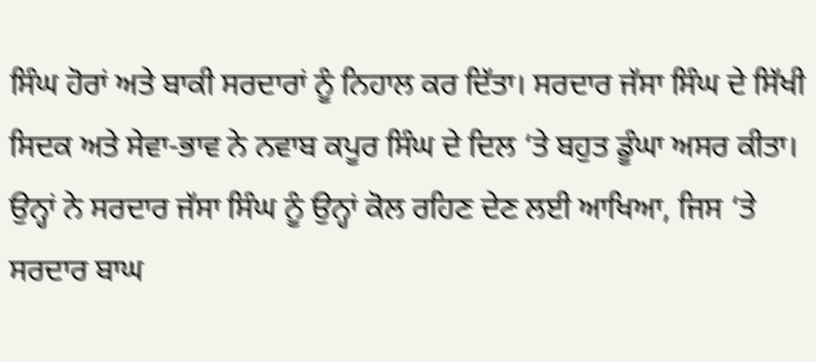ਸਿੰਘ ਹੋਰਾਂ ਅਤੇ ਬਾਕੀ ਸਰਦਾਰਾਂ ਨੂੰ ਨਿਹਾਲ ਕਰ ਦਿੱਤਾ। ਸਰਦਾਰ ਜੱਸਾ ਸਿੰਘ ਦੇ ਸਿੱਖੀ ਸਿਦਕ ਅਤੇ ਸੇਵਾ-ਭਾਵ ਨੇ ਨਵਾਬ ਕਪੂਰ ਸਿੰਘ ਦੇ ਦਿਲ ‘ਤੇ ਬਹੁਤ ਡੂੰਘਾ ਅਸਰ ਕੀਤਾ। ਉਨ੍ਹਾਂ ਨੇ ਸਰਦਾਰ ਜੱਸਾ ਸਿੰਘ ਨੂੰ ਉਨ੍ਹਾਂ ਕੋਲ ਰਹਿਣ ਦੇਣ ਲਈ ਆਖਿਆ, ਜਿਸ ‘ਤੇ ਸਰਦਾਰ ਬਾਘ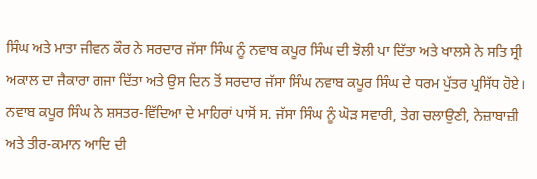ਸਿੰਘ ਅਤੇ ਮਾਤਾ ਜੀਵਨ ਕੌਰ ਨੇ ਸਰਦਾਰ ਜੱਸਾ ਸਿੰਘ ਨੂੰ ਨਵਾਬ ਕਪੂਰ ਸਿੰਘ ਦੀ ਝੋਲੀ ਪਾ ਦਿੱਤਾ ਅਤੇ ਖਾਲਸੇ ਨੇ ਸਤਿ ਸ੍ਰੀ ਅਕਾਲ ਦਾ ਜੈਕਾਰਾ ਗਜਾ ਦਿੱਤਾ ਅਤੇ ਉਸ ਦਿਨ ਤੋਂ ਸਰਦਾਰ ਜੱਸਾ ਸਿੰਘ ਨਵਾਬ ਕਪੂਰ ਸਿੰਘ ਦੇ ਧਰਮ ਪੁੱਤਰ ਪ੍ਰਸਿੱਧ ਹੋਏ।
ਨਵਾਬ ਕਪੂਰ ਸਿੰਘ ਨੇ ਸ਼ਸਤਰ-ਵਿੱਦਿਆ ਦੇ ਮਾਹਿਰਾਂ ਪਾਸੋਂ ਸ. ਜੱਸਾ ਸਿੰਘ ਨੂੰ ਘੋੜ ਸਵਾਰੀ, ਤੇਗ ਚਲਾਉਣੀ, ਨੇਜ਼ਾਬਾਜ਼ੀ ਅਤੇ ਤੀਰ-ਕਮਾਨ ਆਦਿ ਦੀ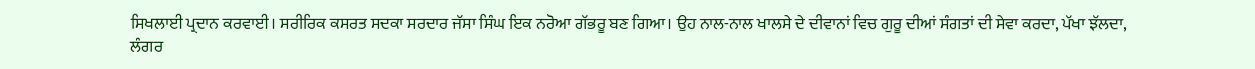ਸਿਖਲਾਈ ਪ੍ਰਦਾਨ ਕਰਵਾਈ। ਸਰੀਰਿਕ ਕਸਰਤ ਸਦਕਾ ਸਰਦਾਰ ਜੱਸਾ ਸਿੰਘ ਇਕ ਨਰੋਆ ਗੱਭਰੂ ਬਣ ਗਿਆ। ਉਹ ਨਾਲ-ਨਾਲ ਖਾਲਸੇ ਦੇ ਦੀਵਾਨਾਂ ਵਿਚ ਗੁਰੂ ਦੀਆਂ ਸੰਗਤਾਂ ਦੀ ਸੇਵਾ ਕਰਦਾ, ਪੱਖਾ ਝੱਲਦਾ, ਲੰਗਰ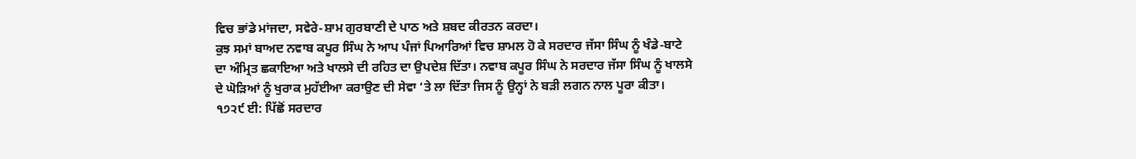ਵਿਚ ਭਾਂਡੇ ਮਾਂਜਦਾ, ਸਵੇਰੇ-ਸ਼ਾਮ ਗੁਰਬਾਣੀ ਦੇ ਪਾਠ ਅਤੇ ਸ਼ਬਦ ਕੀਰਤਨ ਕਰਦਾ।
ਕੁਝ ਸਮਾਂ ਬਾਅਦ ਨਵਾਬ ਕਪੂਰ ਸਿੰਘ ਨੇ ਆਪ ਪੰਜਾਂ ਪਿਆਰਿਆਂ ਵਿਚ ਸ਼ਾਮਲ ਹੋ ਕੇ ਸਰਦਾਰ ਜੱਸਾ ਸਿੰਘ ਨੂੰ ਖੰਡੇ-ਬਾਟੇ ਦਾ ਅੰਮ੍ਰਿਤ ਛਕਾਇਆ ਅਤੇ ਖਾਲਸੇ ਦੀ ਰਹਿਤ ਦਾ ਉਪਦੇਸ਼ ਦਿੱਤਾ। ਨਵਾਬ ਕਪੂਰ ਸਿੰਘ ਨੇ ਸਰਦਾਰ ਜੱਸਾ ਸਿੰਘ ਨੂੰ ਖਾਲਸੇ ਦੇ ਘੋੜਿਆਂ ਨੂੰ ਖੁਰਾਕ ਮੁਹੱਈਆ ਕਰਾਉਣ ਦੀ ਸੇਵਾ ‘ਤੇ ਲਾ ਦਿੱਤਾ ਜਿਸ ਨੂੰ ਉਨ੍ਹਾਂ ਨੇ ਬੜੀ ਲਗਨ ਨਾਲ ਪੂਰਾ ਕੀਤਾ।
੧੭੨੯ ਈ: ਪਿੱਛੋਂ ਸਰਦਾਰ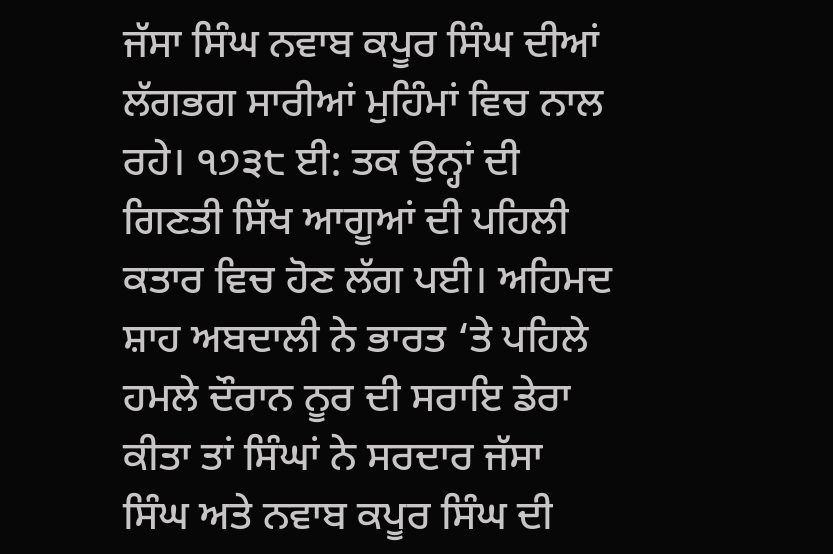ਜੱਸਾ ਸਿੰਘ ਨਵਾਬ ਕਪੂਰ ਸਿੰਘ ਦੀਆਂ ਲੱਗਭਗ ਸਾਰੀਆਂ ਮੁਹਿੰਮਾਂ ਵਿਚ ਨਾਲ ਰਹੇ। ੧੭੩੮ ਈ: ਤਕ ਉਨ੍ਹਾਂ ਦੀ ਗਿਣਤੀ ਸਿੱਖ ਆਗੂਆਂ ਦੀ ਪਹਿਲੀ ਕਤਾਰ ਵਿਚ ਹੋਣ ਲੱਗ ਪਈ। ਅਹਿਮਦ ਸ਼ਾਹ ਅਬਦਾਲੀ ਨੇ ਭਾਰਤ ‘ਤੇ ਪਹਿਲੇ ਹਮਲੇ ਦੌਰਾਨ ਨੂਰ ਦੀ ਸਰਾਇ ਡੇਰਾ ਕੀਤਾ ਤਾਂ ਸਿੰਘਾਂ ਨੇ ਸਰਦਾਰ ਜੱਸਾ ਸਿੰਘ ਅਤੇ ਨਵਾਬ ਕਪੂਰ ਸਿੰਘ ਦੀ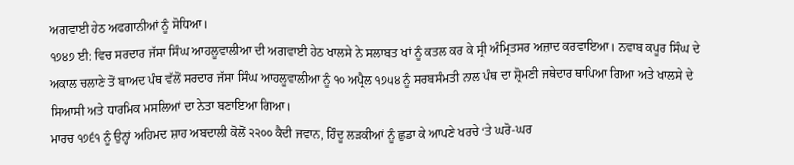ਅਗਵਾਈ ਹੇਠ ਅਫਗਾਨੀਆਂ ਨੂੰ ਸੋਧਿਆ।
੧੭੪੭ ਈ: ਵਿਚ ਸਰਦਾਰ ਜੱਸਾ ਸਿੰਘ ਆਹਲੂਵਾਲੀਆ ਦੀ ਅਗਵਾਈ ਹੇਠ ਖਾਲਸੇ ਨੇ ਸਲਾਬਤ ਖਾਂ ਨੂੰ ਕਤਲ ਕਰ ਕੇ ਸ੍ਰੀ ਅੰਮ੍ਰਿਤਸਰ ਅਜ਼ਾਦ ਕਰਵਾਇਆ। ਨਵਾਬ ਕਪੂਰ ਸਿੰਘ ਦੇ ਅਕਾਲ ਚਲਾਣੇ ਤੋਂ ਬਾਅਦ ਪੰਥ ਵੱਲੋਂ ਸਰਦਾਰ ਜੱਸਾ ਸਿੰਘ ਆਹਲੂਵਾਲੀਆ ਨੂੰ ੧੦ ਅਪ੍ਰੈਲ ੧੭੫੪ ਨੂੰ ਸਰਬਸੰਮਤੀ ਨਾਲ ਪੰਥ ਦਾ ਸ਼੍ਰੋਮਣੀ ਜਥੇਦਾਰ ਥਾਪਿਆ ਗਿਆ ਅਤੇ ਖਾਲਸੇ ਦੇ ਸਿਆਸੀ ਅਤੇ ਧਾਰਮਿਕ ਮਸਲਿਆਂ ਦਾ ਨੇਤਾ ਬਣਾਇਆ ਗਿਆ।
ਮਾਰਚ ੧੭੬੧ ਨੂੰ ਉਨ੍ਹਾਂ ਅਹਿਮਦ ਸ਼ਾਹ ਅਬਦਾਲੀ ਕੋਲੋਂ ੨੨੦੦ ਕੈਦੀ ਜਵਾਨ, ਹਿੰਦੂ ਲੜਕੀਆਂ ਨੂੰ ਛੁਡਾ ਕੇ ਆਪਣੇ ਖਰਚੇ ‘ਤੇ ਘਰੋ-ਘਰ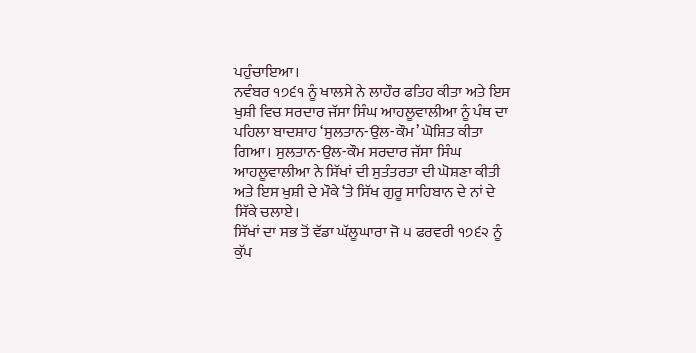ਪਹੁੰਚਾਇਆ।
ਨਵੰਬਰ ੧੭੬੧ ਨੂੰ ਖਾਲਸੇ ਨੇ ਲਾਹੌਰ ਫਤਿਹ ਕੀਤਾ ਅਤੇ ਇਸ ਖੁਸ਼ੀ ਵਿਚ ਸਰਦਾਰ ਜੱਸਾ ਸਿੰਘ ਆਹਲੂਵਾਲੀਆ ਨੂੰ ਪੰਥ ਦਾ ਪਹਿਲਾ ਬਾਦਸ਼ਾਹ ‘ਸੁਲਤਾਨ-ਉਲ-ਕੌਮ’ ਘੋਸ਼ਿਤ ਕੀਤਾ ਗਿਆ। ਸੁਲਤਾਨ-ਉਲ-ਕੌਮ ਸਰਦਾਰ ਜੱਸਾ ਸਿੰਘ ਆਹਲੂਵਾਲੀਆ ਨੇ ਸਿੱਖਾਂ ਦੀ ਸੁਤੰਤਰਤਾ ਦੀ ਘੋਸ਼ਣਾ ਕੀਤੀ ਅਤੇ ਇਸ ਖੁਸ਼ੀ ਦੇ ਮੌਕੇ ‘ਤੇ ਸਿੱਖ ਗੁਰੂ ਸਾਹਿਬਾਨ ਦੇ ਨਾਂ ਦੇ ਸਿੱਕੇ ਚਲਾਏ।
ਸਿੱਖਾਂ ਦਾ ਸਭ ਤੋਂ ਵੱਡਾ ਘੱਲੂਘਾਰਾ ਜੋ ੫ ਫਰਵਰੀ ੧੭੬੨ ਨੂੰ ਕੁੱਪ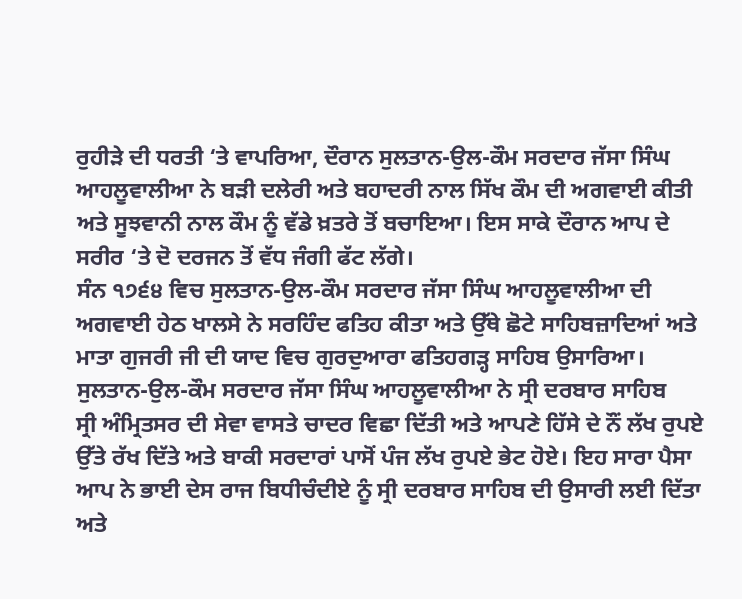ਰੁਹੀੜੇ ਦੀ ਧਰਤੀ ‘ਤੇ ਵਾਪਰਿਆ, ਦੌਰਾਨ ਸੁਲਤਾਨ-ਉਲ-ਕੌਮ ਸਰਦਾਰ ਜੱਸਾ ਸਿੰਘ ਆਹਲੂਵਾਲੀਆ ਨੇ ਬੜੀ ਦਲੇਰੀ ਅਤੇ ਬਹਾਦਰੀ ਨਾਲ ਸਿੱਖ ਕੌਮ ਦੀ ਅਗਵਾਈ ਕੀਤੀ ਅਤੇ ਸੂਝਵਾਨੀ ਨਾਲ ਕੌਮ ਨੂੰ ਵੱਡੇ ਖ਼ਤਰੇ ਤੋਂ ਬਚਾਇਆ। ਇਸ ਸਾਕੇ ਦੌਰਾਨ ਆਪ ਦੇ ਸਰੀਰ ‘ਤੇ ਦੋ ਦਰਜਨ ਤੋਂ ਵੱਧ ਜੰਗੀ ਫੱਟ ਲੱਗੇ।
ਸੰਨ ੧੭੬੪ ਵਿਚ ਸੁਲਤਾਨ-ਉਲ-ਕੌਮ ਸਰਦਾਰ ਜੱਸਾ ਸਿੰਘ ਆਹਲੂਵਾਲੀਆ ਦੀ ਅਗਵਾਈ ਹੇਠ ਖਾਲਸੇ ਨੇ ਸਰਹਿੰਦ ਫਤਿਹ ਕੀਤਾ ਅਤੇ ਉੱਥੇ ਛੋਟੇ ਸਾਹਿਬਜ਼ਾਦਿਆਂ ਅਤੇ ਮਾਤਾ ਗੁਜਰੀ ਜੀ ਦੀ ਯਾਦ ਵਿਚ ਗੁਰਦੁਆਰਾ ਫਤਿਹਗੜ੍ਹ ਸਾਹਿਬ ਉਸਾਰਿਆ। ਸੁਲਤਾਨ-ਉਲ-ਕੌਮ ਸਰਦਾਰ ਜੱਸਾ ਸਿੰਘ ਆਹਲੂਵਾਲੀਆ ਨੇ ਸ੍ਰੀ ਦਰਬਾਰ ਸਾਹਿਬ
ਸ੍ਰੀ ਅੰਮ੍ਰਿਤਸਰ ਦੀ ਸੇਵਾ ਵਾਸਤੇ ਚਾਦਰ ਵਿਛਾ ਦਿੱਤੀ ਅਤੇ ਆਪਣੇ ਹਿੱਸੇ ਦੇ ਨੌਂ ਲੱਖ ਰੁਪਏ ਉੱਤੇ ਰੱਖ ਦਿੱਤੇ ਅਤੇ ਬਾਕੀ ਸਰਦਾਰਾਂ ਪਾਸੋਂ ਪੰਜ ਲੱਖ ਰੁਪਏ ਭੇਟ ਹੋਏ। ਇਹ ਸਾਰਾ ਪੈਸਾ ਆਪ ਨੇ ਭਾਈ ਦੇਸ ਰਾਜ ਬਿਧੀਚੰਦੀਏ ਨੂੰ ਸ੍ਰੀ ਦਰਬਾਰ ਸਾਹਿਬ ਦੀ ਉਸਾਰੀ ਲਈ ਦਿੱਤਾ ਅਤੇ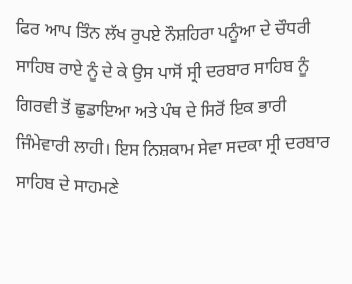ਫਿਰ ਆਪ ਤਿੰਨ ਲੱਖ ਰੁਪਏ ਨੌਸ਼ਹਿਰਾ ਪਨੂੰਆ ਦੇ ਚੌਧਰੀ ਸਾਹਿਬ ਰਾਏ ਨੂੰ ਦੇ ਕੇ ਉਸ ਪਾਸੋਂ ਸ੍ਰੀ ਦਰਬਾਰ ਸਾਹਿਬ ਨੂੰ ਗਿਰਵੀ ਤੋਂ ਛੁਡਾਇਆ ਅਤੇ ਪੰਥ ਦੇ ਸਿਰੋਂ ਇਕ ਭਾਰੀ ਜਿੰਮੇਵਾਰੀ ਲਾਹੀ। ਇਸ ਨਿਸ਼ਕਾਮ ਸੇਵਾ ਸਦਕਾ ਸ੍ਰੀ ਦਰਬਾਰ ਸਾਹਿਬ ਦੇ ਸਾਹਮਣੇ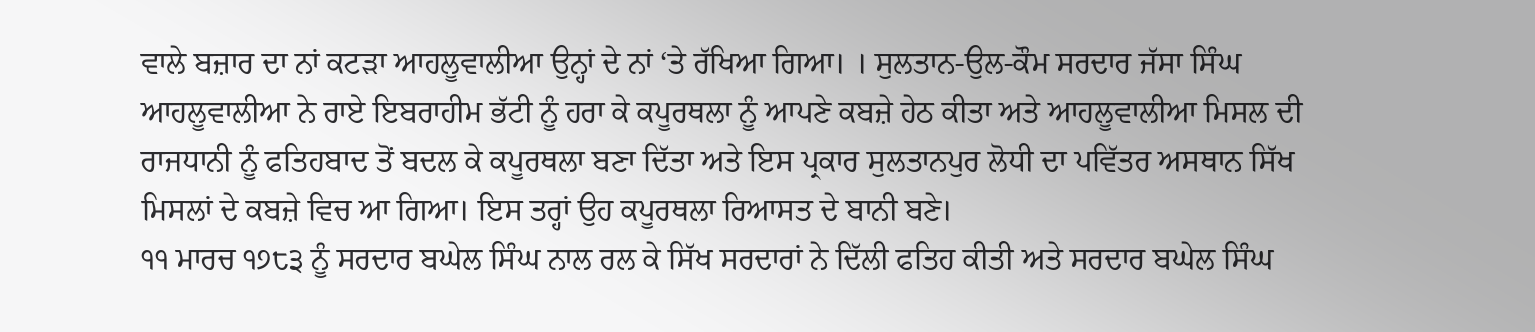ਵਾਲੇ ਬਜ਼ਾਰ ਦਾ ਨਾਂ ਕਟੜਾ ਆਹਲੂਵਾਲੀਆ ਉਨ੍ਹਾਂ ਦੇ ਨਾਂ ‘ਤੇ ਰੱਖਿਆ ਗਿਆ। । ਸੁਲਤਾਨ-ਉਲ-ਕੌਮ ਸਰਦਾਰ ਜੱਸਾ ਸਿੰਘ ਆਹਲੂਵਾਲੀਆ ਨੇ ਰਾਏ ਇਬਰਾਹੀਮ ਭੱਟੀ ਨੂੰ ਹਰਾ ਕੇ ਕਪੂਰਥਲਾ ਨੂੰ ਆਪਣੇ ਕਬਜ਼ੇ ਹੇਠ ਕੀਤਾ ਅਤੇ ਆਹਲੂਵਾਲੀਆ ਮਿਸਲ ਦੀ ਰਾਜਧਾਨੀ ਨੂੰ ਫਤਿਹਬਾਦ ਤੋਂ ਬਦਲ ਕੇ ਕਪੂਰਥਲਾ ਬਣਾ ਦਿੱਤਾ ਅਤੇ ਇਸ ਪ੍ਰਕਾਰ ਸੁਲਤਾਨਪੁਰ ਲੋਧੀ ਦਾ ਪਵਿੱਤਰ ਅਸਥਾਨ ਸਿੱਖ ਮਿਸਲਾਂ ਦੇ ਕਬਜ਼ੇ ਵਿਚ ਆ ਗਿਆ। ਇਸ ਤਰ੍ਹਾਂ ਉਹ ਕਪੂਰਥਲਾ ਰਿਆਸਤ ਦੇ ਬਾਨੀ ਬਣੇ।
੧੧ ਮਾਰਚ ੧੭੮੩ ਨੂੰ ਸਰਦਾਰ ਬਘੇਲ ਸਿੰਘ ਨਾਲ ਰਲ ਕੇ ਸਿੱਖ ਸਰਦਾਰਾਂ ਨੇ ਦਿੱਲੀ ਫਤਿਹ ਕੀਤੀ ਅਤੇ ਸਰਦਾਰ ਬਘੇਲ ਸਿੰਘ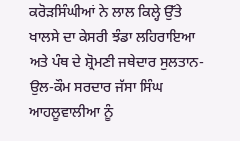ਕਰੋੜਸਿੰਘੀਆਂ ਨੇ ਲਾਲ ਕਿਲ੍ਹੇ ਉੱਤੇ ਖਾਲਸੇ ਦਾ ਕੇਸਰੀ ਝੰਡਾ ਲਹਿਰਾਇਆ ਅਤੇ ਪੰਥ ਦੇ ਸ਼੍ਰੋਮਣੀ ਜਥੇਦਾਰ ਸੁਲਤਾਨ-ਉਲ-ਕੌਮ ਸਰਦਾਰ ਜੱਸਾ ਸਿੰਘ ਆਹਲੂਵਾਲੀਆ ਨੂੰ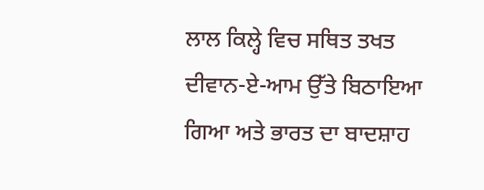ਲਾਲ ਕਿਲ੍ਹੇ ਵਿਚ ਸਥਿਤ ਤਖਤ ਦੀਵਾਨ-ਏ-ਆਮ ਉੱਤੇ ਬਿਠਾਇਆ ਗਿਆ ਅਤੇ ਭਾਰਤ ਦਾ ਬਾਦਸ਼ਾਹ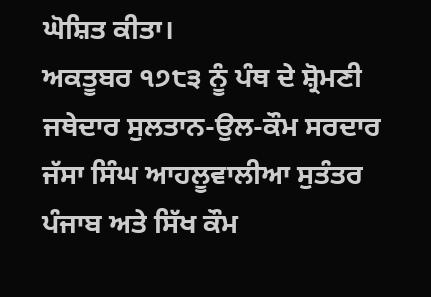ਘੋਸ਼ਿਤ ਕੀਤਾ।
ਅਕਤੂਬਰ ੧੭੮੩ ਨੂੰ ਪੰਥ ਦੇ ਸ਼੍ਰੋਮਣੀ ਜਥੇਦਾਰ ਸੁਲਤਾਨ-ਉਲ-ਕੌਮ ਸਰਦਾਰ ਜੱਸਾ ਸਿੰਘ ਆਹਲੂਵਾਲੀਆ ਸੁਤੰਤਰ ਪੰਜਾਬ ਅਤੇ ਸਿੱਖ ਕੌਮ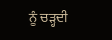ਨੂੰ ਚੜ੍ਹਦੀ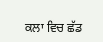ਕਲਾ ਵਿਚ ਛੱਡ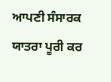ਆਪਣੀ ਸੰਸਾਰਕ ਯਾਤਰਾ ਪੂਰੀ ਕਰ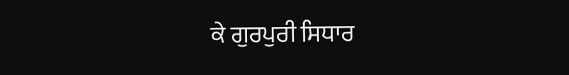ਕੇ ਗੁਰਪੁਰੀ ਸਿਧਾਰ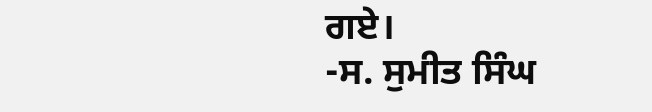ਗਏ।
-ਸ. ਸੁਮੀਤ ਸਿੰਘ